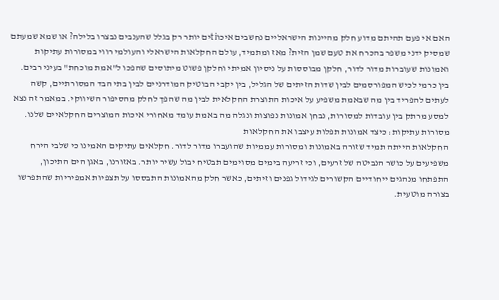האם אי פעם תהיתם מדוע חלק מהיינות הישראליים נחשבים איכוtiים יותר רק בגלל שהענבים נבצרו בלילה? או שמא שמעתם שמסיק ידני משפר בהכרח את טעם שמן הזית? מאז ומתמיד, עולם החקלאות הישראלי והעולמי רווי במסורות עתיקות ואמונות שעוברות מדור לדור, חלקן מבוססות על ניסיון אמיתי וחלקן פשוט מיתוסים שהפכו ל"אמת מוכחת" בעיני רבים. בין כרמי לכיש המפורסמים לבין שדות הזיתים של הגליל, בין יקבי הבוטיק המודרניים לבין בתי הבד המסורתיים, קשה לעתים להפריד בין מה שבאמת משפיע על איכות התוצרת החקלאית לבין מה שהפך לחלק מהסיפור השיווקי. במאמר זה נצא למסע מרתק בין עובדות למסורות, נבחן אמונות נפוצות ונגלה מה באמת עומד מאחורי איכות המוצרים החקלאיים שלנו.
מסורות עתיקות: כיצד אמונות תפלות עיצבו את החקלאות
החקלאות הייתה תמיד שזורה באמונות ומסורות עממיות שהועברו מדור לדור. חקלאים עתיקים האמינו כי שלבי הירח משפיעים על כושר הנביטה של זרעים, וכי זריעה בימים מסוימים תבטיח יבול עשיר יותר. באזורנו, באגן הים התיכון, התפתחו מנהגים ייחודיים הקשורים לגידול גפנים וזיתים, כאשר חלק מהאמונות התבססו על תצפיות אמפיריות שהתפרשו בצורה מוטעית.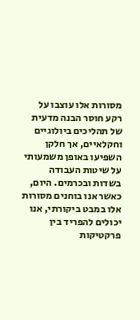מסורות אלו עוצבו על רקע חוסר הבנה מדעית של תהליכים ביולוגיים וחקלאיים, אך חלקן השפיעו באופן משמעותי על שיטות העבודה בשדות ובכרמים. היום, כאשר אנו בוחנים מסורות אלו במבט ביקורתי, אנו יכולים להפריד בין פרקטיקות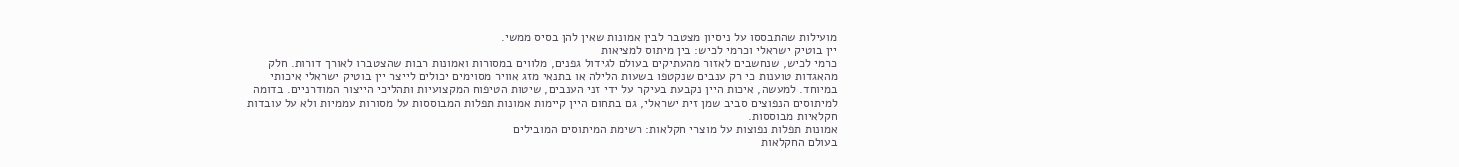מועילות שהתבססו על ניסיון מצטבר לבין אמונות שאין להן בסיס ממשי.
יין בוטיק ישראלי וכרמי לכיש: בין מיתוס למציאות
כרמי לכיש, שנחשבים לאזור מהעתיקים בעולם לגידול גפנים, מלווים במסורות ואמונות רבות שהצטברו לאורך דורות. חלק מהאגדות טוענות כי רק ענבים שנקטפו בשעות הלילה או בתנאי מזג אוויר מסוימים יכולים לייצר יין בוטיק ישראלי איכותי במיוחד. למעשה, איכות היין נקבעת בעיקר על ידי זני הענבים, שיטות הטיפוח המקצועיות ותהליכי הייצור המודרניים. בדומה למיתוסים הנפוצים סביב שמן זית ישראלי, גם בתחום היין קיימות אמונות תפלות המבוססות על מסורות עממיות ולא על עובדות חקלאיות מבוססות.
אמונות תפלות נפוצות על מוצרי חקלאות: רשימת המיתוסים המובילים
בעולם החקלאות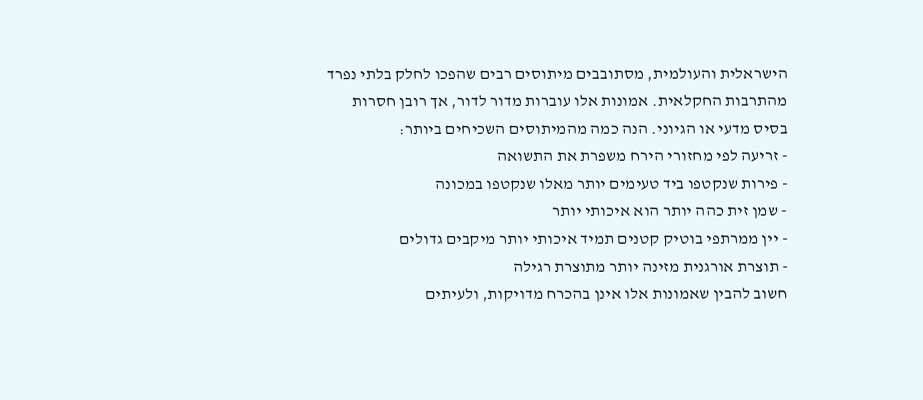הישראלית והעולמית, מסתובבים מיתוסים רבים שהפכו לחלק בלתי נפרד מהתרבות החקלאית. אמונות אלו עוברות מדור לדור, אך רובן חסרות בסיס מדעי או הגיוני. הנה כמה מהמיתוסים השכיחים ביותר:
- זריעה לפי מחזורי הירח משפרת את התשואה
- פירות שנקטפו ביד טעימים יותר מאלו שנקטפו במכונה
- שמן זית כהה יותר הוא איכותי יותר
- יין ממרתפי בוטיק קטנים תמיד איכותי יותר מיקבים גדולים
- תוצרת אורגנית מזינה יותר מתוצרת רגילה
חשוב להבין שאמונות אלו אינן בהכרח מדויקות, ולעיתים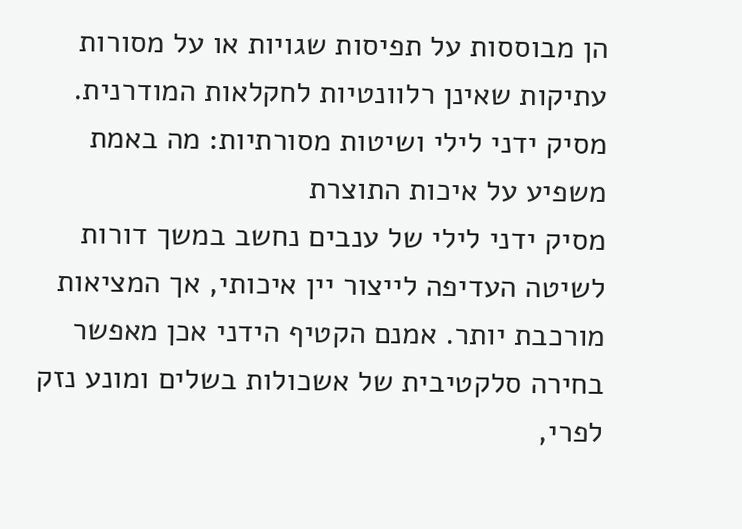הן מבוססות על תפיסות שגויות או על מסורות עתיקות שאינן רלוונטיות לחקלאות המודרנית.
מסיק ידני לילי ושיטות מסורתיות: מה באמת משפיע על איכות התוצרת
מסיק ידני לילי של ענבים נחשב במשך דורות לשיטה העדיפה לייצור יין איכותי, אך המציאות מורכבת יותר. אמנם הקטיף הידני אכן מאפשר בחירה סלקטיבית של אשכולות בשלים ומונע נזק לפרי,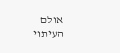אולם העיתוי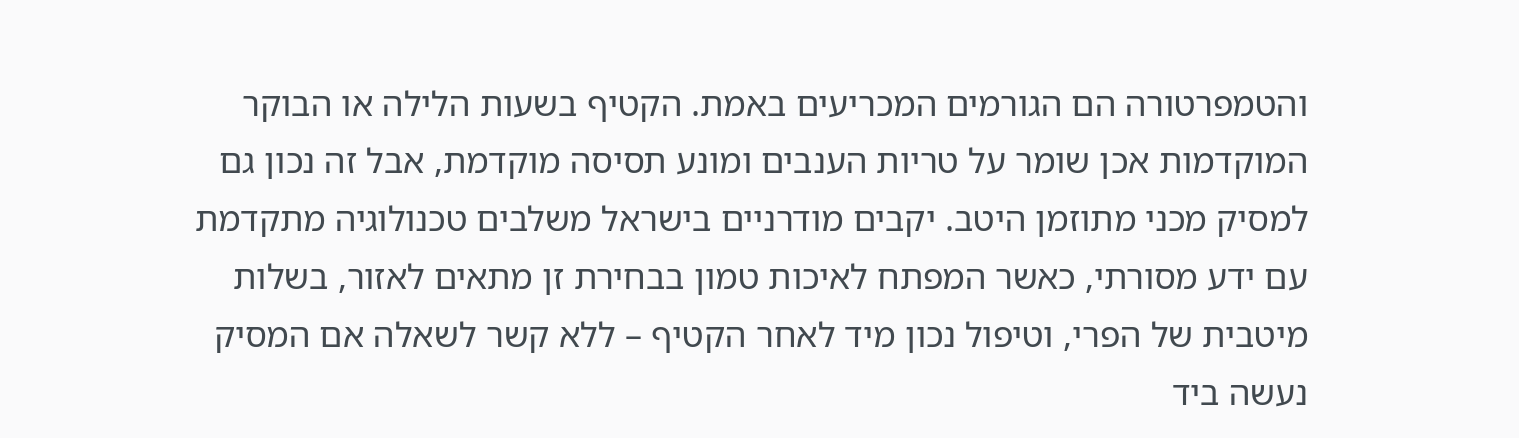והטמפרטורה הם הגורמים המכריעים באמת. הקטיף בשעות הלילה או הבוקר המוקדמות אכן שומר על טריות הענבים ומונע תסיסה מוקדמת, אבל זה נכון גם למסיק מכני מתוזמן היטב. יקבים מודרניים בישראל משלבים טכנולוגיה מתקדמת עם ידע מסורתי, כאשר המפתח לאיכות טמון בבחירת זן מתאים לאזור, בשלות מיטבית של הפרי, וטיפול נכון מיד לאחר הקטיף – ללא קשר לשאלה אם המסיק נעשה ביד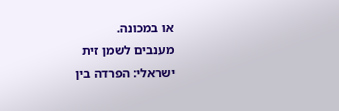או במכונה.
מענבים לשמן זית ישראלי: הפרדה בין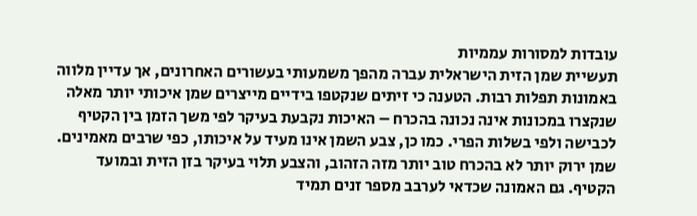עובדות למסורות עממיות
תעשיית שמן הזית הישראלית עברה מהפך משמעותי בעשורים האחרונים, אך עדיין מלווה באמונות תפלות רבות. הטענה כי זיתים שנקטפו בידיים מייצרים שמן איכותי יותר מאלה שנקצרו במכונות אינה נכונה בהכרח – האיכות נקבעת בעיקר לפי משך הזמן בין הקטיף לכבישה ולפי בשלות הפרי. כמו כן, צבע השמן אינו מעיד על איכותו, כפי שרבים מאמינים. שמן ירוק יותר לא בהכרח טוב יותר מזה הזהוב, והצבע תלוי בעיקר בזן הזית ובמועד הקטיף. גם האמונה שכדאי לערבב מספר זנים תמיד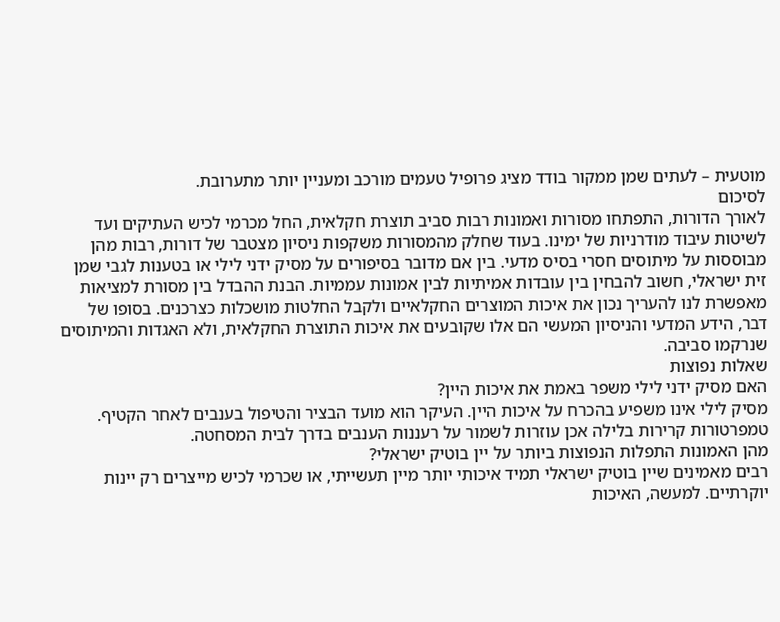מוטעית – לעתים שמן ממקור בודד מציג פרופיל טעמים מורכב ומעניין יותר מתערובת.
לסיכום
לאורך הדורות, התפתחו מסורות ואמונות רבות סביב תוצרת חקלאית, החל מכרמי לכיש העתיקים ועד לשיטות עיבוד מודרניות של ימינו. בעוד שחלק מהמסורות משקפות ניסיון מצטבר של דורות, רבות מהן מבוססות על מיתוסים חסרי בסיס מדעי. בין אם מדובר בסיפורים על מסיק ידני לילי או בטענות לגבי שמן זית ישראלי, חשוב להבחין בין עובדות אמיתיות לבין אמונות עממיות. הבנת ההבדל בין מסורת למציאות מאפשרת לנו להעריך נכון את איכות המוצרים החקלאיים ולקבל החלטות מושכלות כצרכנים. בסופו של דבר, הידע המדעי והניסיון המעשי הם אלו שקובעים את איכות התוצרת החקלאית, ולא האגדות והמיתוסים שנרקמו סביבה.
שאלות נפוצות
האם מסיק ידני לילי משפר באמת את איכות היין?
מסיק לילי אינו משפיע בהכרח על איכות היין. העיקר הוא מועד הבציר והטיפול בענבים לאחר הקטיף. טמפרטורות קרירות בלילה אכן עוזרות לשמור על רעננות הענבים בדרך לבית המסחטה.
מהן האמונות התפלות הנפוצות ביותר על יין בוטיק ישראלי?
רבים מאמינים שיין בוטיק ישראלי תמיד איכותי יותר מיין תעשייתי, או שכרמי לכיש מייצרים רק יינות יוקרתיים. למעשה, האיכות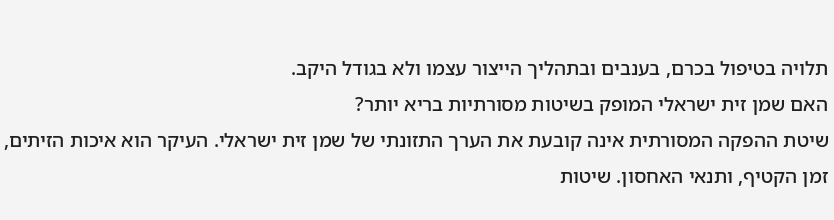תלויה בטיפול בכרם, בענבים ובתהליך הייצור עצמו ולא בגודל היקב.
האם שמן זית ישראלי המופק בשיטות מסורתיות בריא יותר?
שיטת ההפקה המסורתית אינה קובעת את הערך התזונתי של שמן זית ישראלי. העיקר הוא איכות הזיתים, זמן הקטיף, ותנאי האחסון. שיטות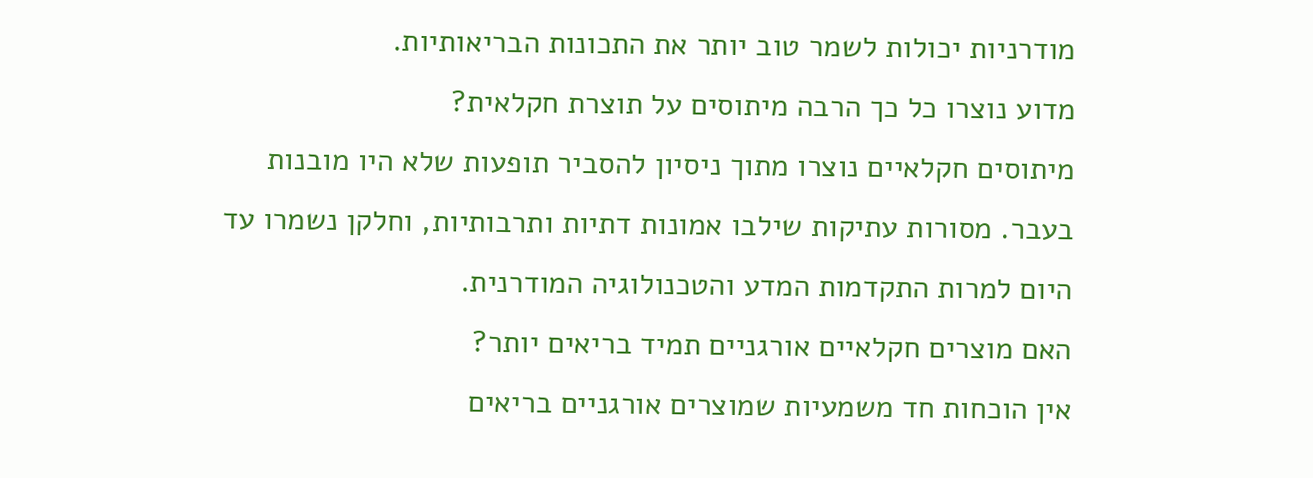מודרניות יכולות לשמר טוב יותר את התכונות הבריאותיות.
מדוע נוצרו כל כך הרבה מיתוסים על תוצרת חקלאית?
מיתוסים חקלאיים נוצרו מתוך ניסיון להסביר תופעות שלא היו מובנות בעבר. מסורות עתיקות שילבו אמונות דתיות ותרבותיות, וחלקן נשמרו עד היום למרות התקדמות המדע והטכנולוגיה המודרנית.
האם מוצרים חקלאיים אורגניים תמיד בריאים יותר?
אין הוכחות חד משמעיות שמוצרים אורגניים בריאים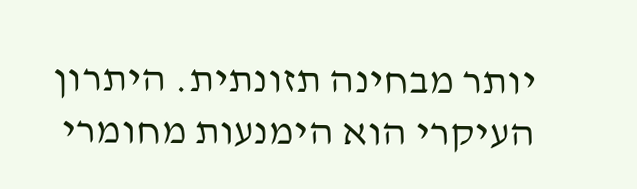יותר מבחינה תזונתית. היתרון העיקרי הוא הימנעות מחומרי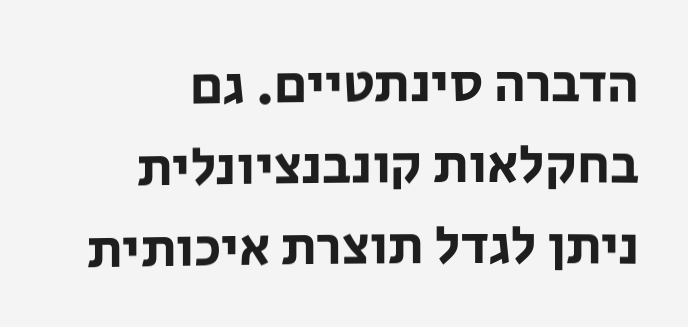הדברה סינתטיים. גם בחקלאות קונבנציונלית ניתן לגדל תוצרת איכותית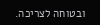ובטוחה לצריכה.